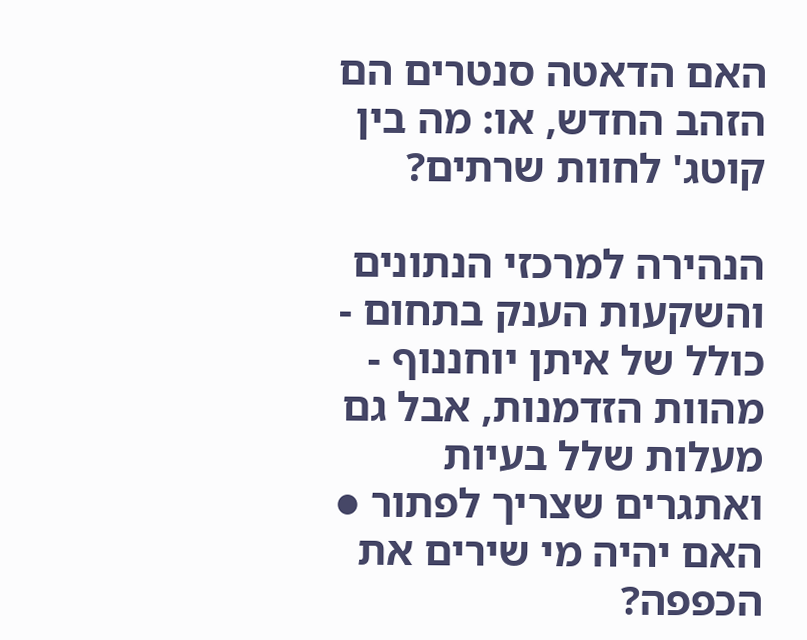האם הדאטה סנטרים הם הזהב החדש, או: מה בין קוטג' לחוות שרתים?

הנהירה למרכזי הנתונים והשקעות הענק בתחום - כולל של איתן יוחננוף - מהוות הזדמנות, אבל גם מעלות שלל בעיות ואתגרים שצריך לפתור ● האם יהיה מי שירים את הכפפה?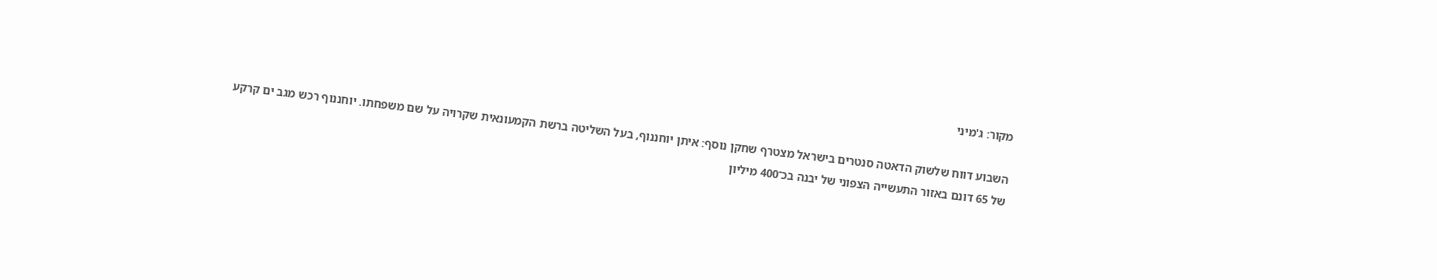מקור: ג'מיני

השבוע דווח שלשוק הדאטה סנטרים בישראל מצטרף שחקן נוסף: איתן יוחננוף, בעל השליטה ברשת הקמעונאית שקרויה על שם משפחתו. יוחננוף רכש מגב ים קרקע של 65 דונם באזור התעשייה הצפוני של יבנה בכ־400 מיליון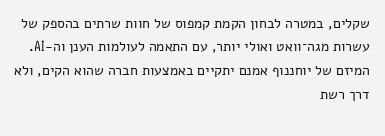שקלים, במטרה לבחון הקמת קמפוס של חוות שרתים בהספק של עשרות מגה־וואט ואולי יותר, עם התאמה לעולמות הענן וה-AI. המיזם של יוחננוף אמנם יתקיים באמצעות חברה שהוא הקים, ולא דרך רשת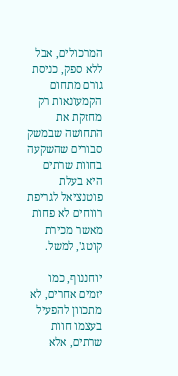המרכולים, אבל ללא ספק, כניסת גורם מתחום הקמעונאות רק מחזקת את התחושה שבמשק סבורים שהשקעה בחוות שרתים היא בעלת פוטנציאל לגריפת רווחים לא פחות מאשר מכירת קוטג', למשל.

יוחננוף, כמו יזמים אחרים, לא מתכוון להפעיל בעצמו חוות שרתים, אלא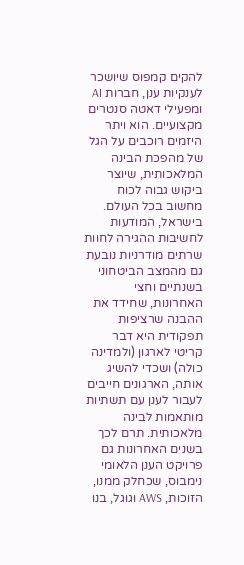להקים קמפוס שיושכר לענקיות ענן, חברות AI ומפעילי דאטה סנטרים מקצועיים. הוא ויתר היזמים רוכבים על הגל של מהפכת הבינה המלאכותית, שיוצר ביקוש גבוה לכוח מחשוב בכל העולם. בישראל, המודעות לחשיבות ההגירה לחוות שרתים מודרניות נובעת גם מהמצב הביטחוני בשנתיים וחצי האחרונות, שחידד את ההבנה שרציפות תפקודית היא דבר קריטי לארגון (ולמדינה כולה) ושכדי להשיג אותה, הארגונים חייבים לעבור לענן עם תשתיות מותאמות לבינה מלאכותית. תרם לכך בשנים האחרונות גם פרויקט הענן הלאומי נימבוס, שכחלק ממנו, הזוכות, AWS וגוגל, בנו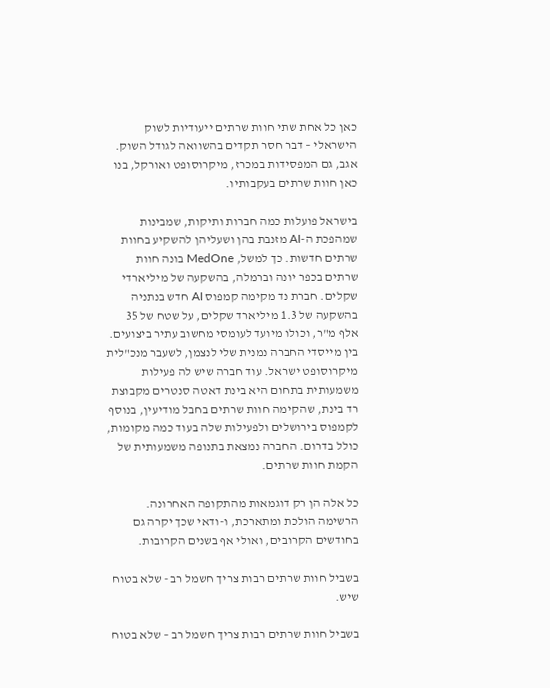כאן כל אחת שתי חוות שרתים ייעודיות לשוק הישראלי – דבר חסר תקדים בהשוואה לגודל השוק. אגב, גם המפסידות במכרז, מיקרוסופט ואורקל, בנו כאן חוות שרתים בעקבותיו.

בישראל פועלות כמה חברות ותיקות, שמבינות שמהפכת ה-AI מזנבת בהן ושעליהן להשקיע בחוות שרתים חדשות. כך למשל, MedOne בונה חוות שרתים בכפר יונה וברמלה, בהשקעה של מיליארדי שקלים. חברת נד מקימה קמפוס AI חדש בנתניה בהשקעה של 1.3 מיליארד שקלים, על שטח של 35 אלף מ"ר, וכולו מיועד לעומסי מחשוב עתיר ביצועים. בין מייסדי החברה נמנית שלי לנצמן, לשעבר מנכ"לית מיקרוסופט ישראל. עוד חברה שיש לה פעילות משמעותית בתחום היא בינת דאטה סנטרים מקבוצת רד בינת, שהקימה חוות שרתים בחבל מודיעין, בנוסף לקמפוס בירושלים ולפעילות שלה בעוד כמה מקומות, כולל בדרום. החברה נמצאת בתנופה משמעותית של הקמת חוות שרתים.

כל אלה הן רק דוגמאות מהתקופה האחרונה. הרשימה הולכת ומתארכת, ו-ודאי שכך יקרה גם בחודשים הקרובים, ואולי אף בשנים הקרובות.

בשביל חוות שרתים רבות צריך חשמל רב - שלא בטוח שיש.

בשביל חוות שרתים רבות צריך חשמל רב – שלא בטוח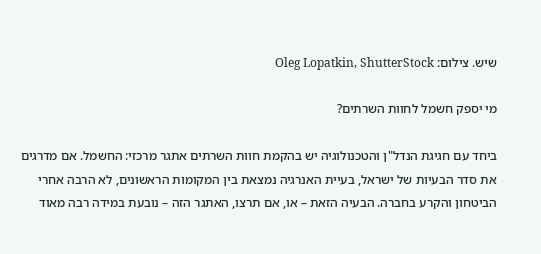שיש. צילום: Oleg Lopatkin, ShutterStock

מי יספק חשמל לחוות השרתים?

ביחד עם חגיגת הנדל"ן והטכנולוגיה יש בהקמת חוות השרתים אתגר מרכזי: החשמל. אם מדרגים את סדר הבעיות של ישראל, בעיית האנרגיה נמצאת בין המקומות הראשונים, לא הרבה אחרי הביטחון והקרע בחברה. הבעיה הזאת – או, אם תרצו, האתגר הזה – נובעת במידה רבה מאוד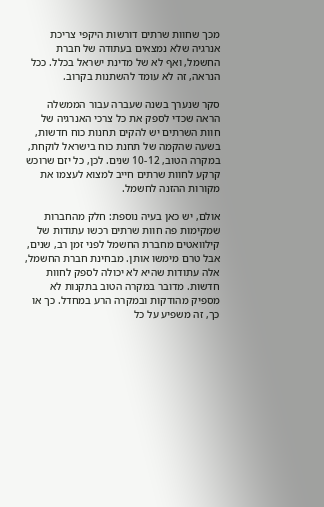מכך שחוות שרתים דורשות היקפי צריכת אנרגיה שלא נמצאים בעתודה של חברת החשמל, ואף לא של מדינת ישראל בכלל. ככל הנראה, זה לא עומד להשתנות בקרוב.

סקר שנערך בשנה שעברה עבור הממשלה הראה שכדי לספק את כל צרכי האנרגיה של חוות השרתים יש להקים תחנות כוח חדשות, בשעה שהקמה של תחנת כוח בישראל לוקחת, במקרה הטוב, 10-12 שנים. לכן, כל יזם שרוכש קרקע לחוות שרתים חייב למצוא לעצמו את מקורות ההזנה לחשמל.

אולם, יש כאן בעיה נוספת: חלק מהחברות שמקימות פה חוות שרתים רכשו עתודות של קילוואטים מחברת החשמל לפני זמן רב, שנים, אבל טרם מימשו אותן. מבחינת חברת החשמל, אלה עתודות שהיא לא יכולה לספק לחוות חדשות. מדובר במקרה הטוב בתקנות לא מספיק מהודקות ובמקרה הרע במחדל. כך או כך, זה משפיע על כל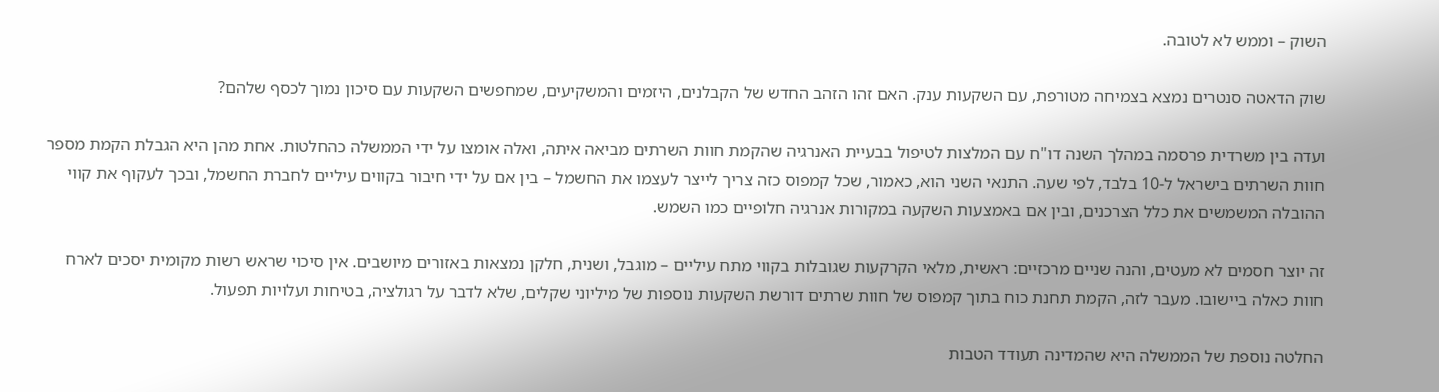השוק – וממש לא לטובה.

שוק הדאטה סנטרים נמצא בצמיחה מטורפת, עם השקעות ענק. האם זהו הזהב החדש של הקבלנים, היזמים והמשקיעים, שמחפשים השקעות עם סיכון נמוך לכסף שלהם?

ועדה בין משרדית פרסמה במהלך השנה דו"ח עם המלצות לטיפול בבעיית האנרגיה שהקמת חוות השרתים מביאה איתה, ואלה אומצו על ידי הממשלה כהחלטות. אחת מהן היא הגבלת הקמת מספר חוות השרתים בישראל ל-10 בלבד, לפי שעה. התנאי השני הוא, כאמור, שכל קמפוס כזה צריך לייצר לעצמו את החשמל – בין אם על ידי חיבור בקווים עיליים לחברת החשמל, ובכך לעקוף את קווי ההובלה המשמשים את כלל הצרכנים, ובין אם באמצעות השקעה במקורות אנרגיה חלופיים כמו השמש.

זה יוצר חסמים לא מעטים, והנה שניים מרכזיים: ראשית, מלאי הקרקעות שגובלות בקווי מתח עיליים – מוגבל, ושנית, חלקן נמצאות באזורים מיושבים. אין סיכוי שראש רשות מקומית יסכים לארח חוות כאלה ביישובו. מעבר לזה, הקמת תחנת כוח בתוך קמפוס של חוות שרתים דורשת השקעות נוספות של מיליוני שקלים, שלא לדבר על רגולציה, בטיחות ועלויות תפעול.

החלטה נוספת של הממשלה היא שהמדינה תעודד הטבות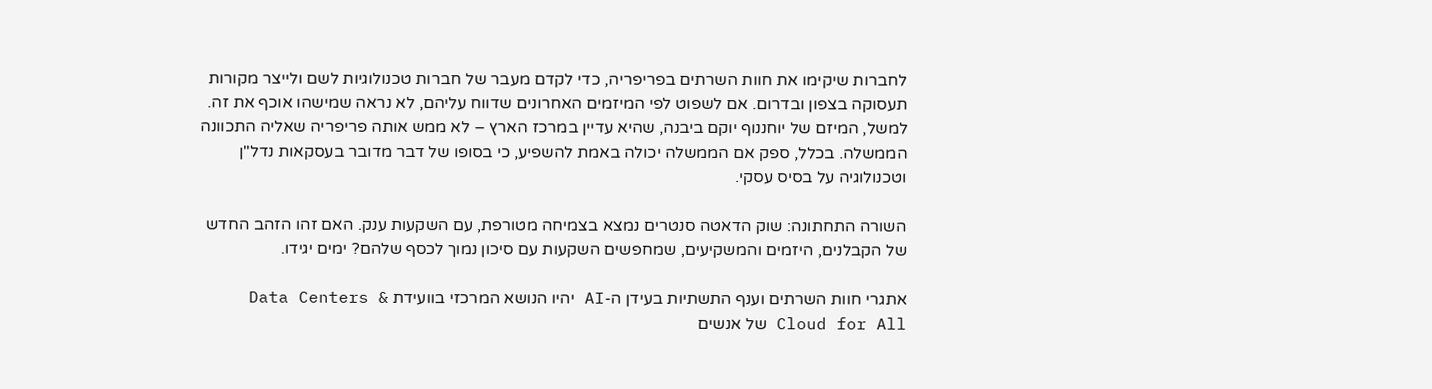לחברות שיקימו את חוות השרתים בפריפריה, כדי לקדם מעבר של חברות טכנולוגיות לשם ולייצר מקורות תעסוקה בצפון ובדרום. אם לשפוט לפי המיזמים האחרונים שדווח עליהם, לא נראה שמישהו אוכף את זה. למשל, המיזם של יוחננוף יוקם ביבנה, שהיא עדיין במרכז הארץ – לא ממש אותה פריפריה שאליה התכוונה הממשלה. בכלל, ספק אם הממשלה יכולה באמת להשפיע, כי בסופו של דבר מדובר בעסקאות נדל"ן וטכנולוגיה על בסיס עסקי.

השורה התחתונה: שוק הדאטה סנטרים נמצא בצמיחה מטורפת, עם השקעות ענק. האם זהו הזהב החדש של הקבלנים, היזמים והמשקיעים, שמחפשים השקעות עם סיכון נמוך לכסף שלהם? ימים יגידו.

אתגרי חוות השרתים וענף התשתיות בעידן ה-AI יהיו הנושא המרכזי בוועידת Data Centers & Cloud for All של אנשים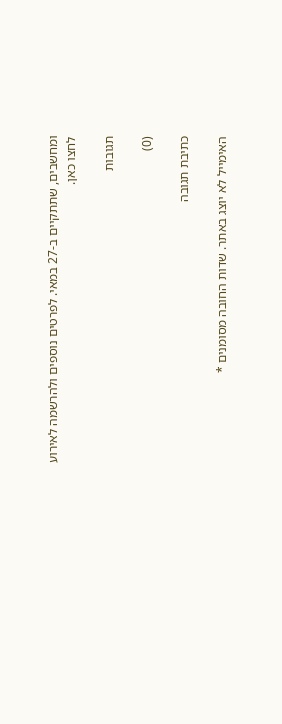ומחשבים, שתתקיים ב-27 במאי. לפרטים נוספים ולהרשמה לאירוע לחצו כאן.

תגובות

(0)

כתיבת תגובה

האימייל לא יוצג באתר. שדות החובה מסומנים *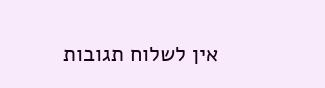אין לשלוח תגובות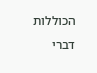הכוללות דברי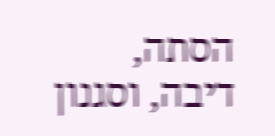הסתה, דיבה, וסגנון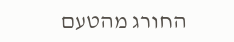החורג מהטעם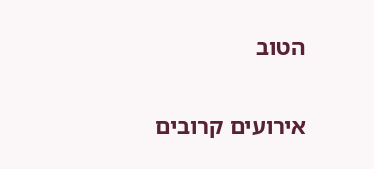הטוב

אירועים קרובים